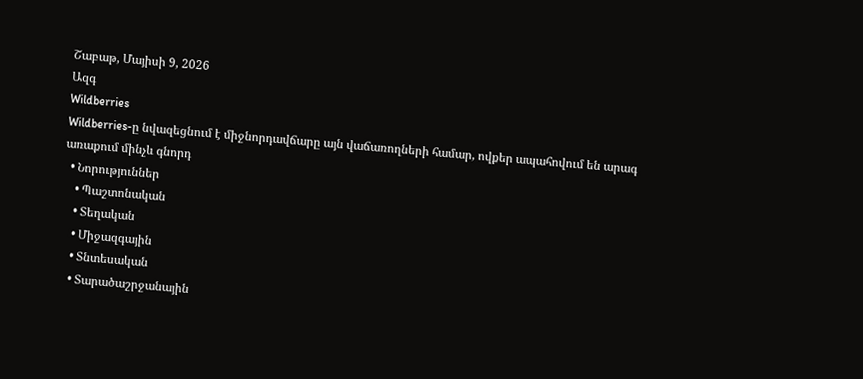Շաբաթ, Մայիսի 9, 2026
Ազգ
Wildberries
Wildberries-ը նվազեցնում է միջնորդավճարը այն վաճառողների համար, ովքեր ապահովում են արագ առաքում մինչև գնորդ
  • Նորություններ
    • Պաշտոնական
    • Տեղական
    • Միջազգային
    • Տնտեսական
    • Տարածաշրջանային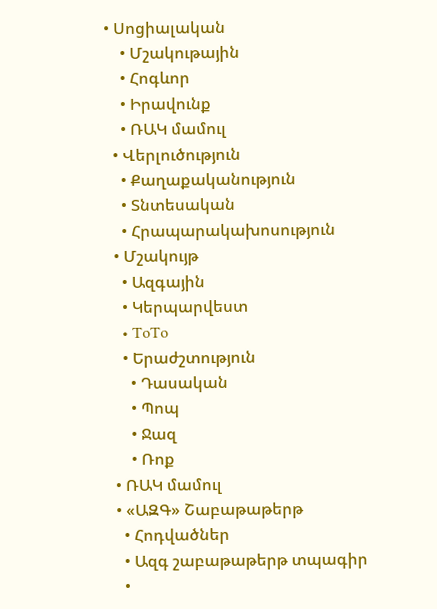• Սոցիալական
    • Մշակութային
    • Հոգևոր
    • Իրավունք
    • ՌԱԿ մամուլ
  • Վերլուծություն
    • Քաղաքականություն
    • Տնտեսական
    • Հրապարակախոսություն
  • Մշակույթ
    • Ազգային
    • Կերպարվեստ
    • ToTo
    • Երաժշտություն
      • Դասական
      • Պոպ
      • Ջազ
      • Ռոք
  • ՌԱԿ մամուլ
  • «ԱԶԳ» Շաբաթաթերթ
    • Հոդվածներ
    • Ազգ շաբաթաթերթ տպագիր
    •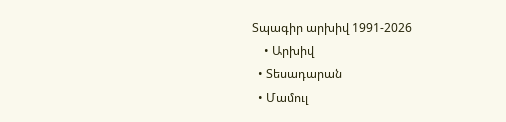Տպագիր արխիվ 1991-2026
    • Արխիվ
  • Տեսադարան
  • Մամուլ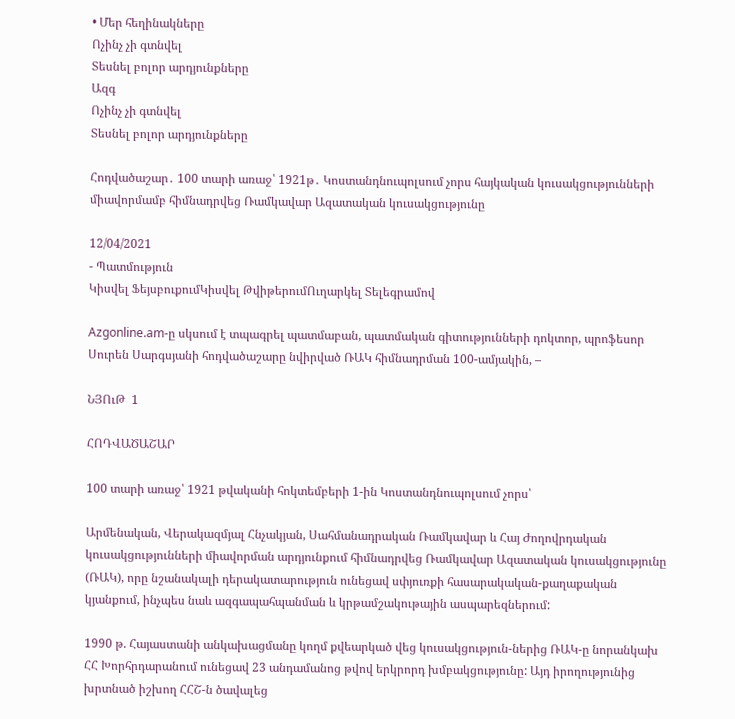• Մեր հեղինակները
Ոչինչ չի գտնվել
Տեսնել բոլոր արդյունքները
Ազգ
Ոչինչ չի գտնվել
Տեսնել բոլոր արդյունքները

Հոդվածաշար․ 100 տարի առաջ՝ 1921թ․ Կոստանդնուպոլսում չորս հայկական կուսակցությունների միավորմամբ հիմնադրվեց Ռամկավար Ազատական կուսակցությունը

12/04/2021
- Պատմություն
Կիսվել ՖեյսբուքումԿիսվել ԹվիթերումՈւղարկել Տելեգրամով

Azgonline.am-ը սկսում է տպագրել պատմաբան, պատմական գիտությունների դոկտոր, պրոֆեսոր Սուրեն Սարգսյանի հոդվածաշարը նվիրված ՌԱԿ հիմնադրման 100-ամյակին, –

ՆՅՈւԹ  1

ՀՈԴՎԱԾԱՇԱՐ

100 տարի առաջ՝ 1921 թվականի հոկտեմբերի 1-ին Կոստանդնուպոլսում չորս՝

Արմենական, Վերակազմյալ Հնչակյան, Սահմանադրական Ռամկավար և Հայ Ժողովրդական կուսակցությունների միավորման արդյունքում հիմնադրվեց Ռամկավար Ազատական կուսակցությունը (ՌԱԿ), որը նշանակալի դերակատարություն ունեցավ սփյուռքի հասարակական-քաղաքական կյանքում, ինչպես նաև ազգապահպանման և կրթամշակութային ասպարեզներում:

1990 թ. Հայաստանի անկախացմանը կողմ քվեարկած վեց կուսակցություն-ներից ՌԱԿ-ը նորանկախ ՀՀ Խորհրդարանում ունեցավ 23 անդամանոց թվով երկրորդ խմբակցությունը: Այդ իրողությունից խրտնած իշխող ՀՀՇ-ն ծավալեց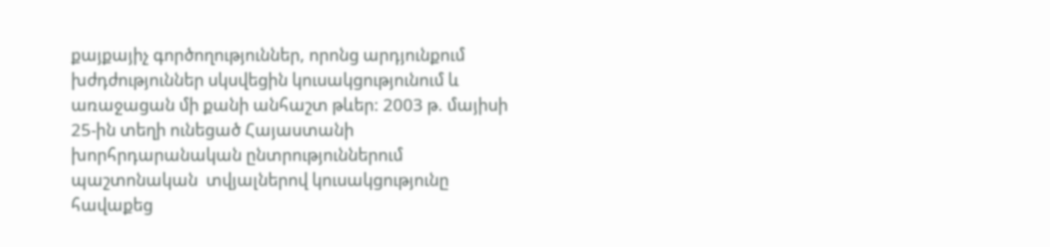քայքայիչ գործողություններ, որոնց արդյունքում խժդժություններ սկսվեցին կուսակցությունում և առաջացան մի քանի անհաշտ թևեր: 2003 թ. մայիսի 25-ին տեղի ունեցած Հայաստանի խորհրդարանական ընտրություններում պաշտոնական  տվյալներով կուսակցությունը հավաքեց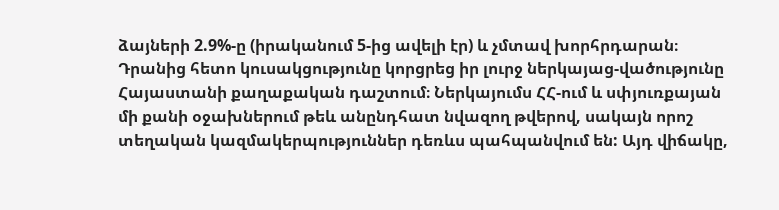ձայների 2.9%-ը (իրականում 5-ից ավելի էր) և չմտավ խորհրդարան։ Դրանից հետո կուսակցությունը կորցրեց իր լուրջ ներկայաց-վածությունը Հայաստանի քաղաքական դաշտում։ Ներկայումս ՀՀ-ում և սփյուռքայան մի քանի օջախներում թեև անընդհատ նվազող թվերով, սակայն որոշ տեղական կազմակերպություններ դեռևս պահպանվում են: Այդ վիճակը,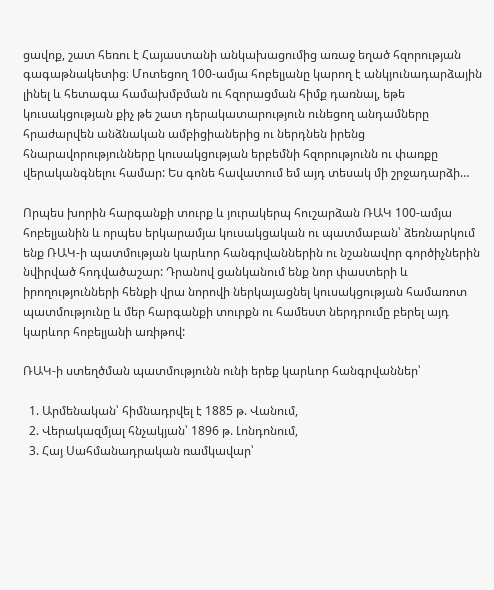ցավոք, շատ հեռու է Հայաստանի անկախացումից առաջ եղած հզորության գագաթնակետից։ Մոտեցող 100-ամյա հոբելյանը կարող է անկյունադարձային լինել և հետագա համախմբման ու հզորացման հիմք դառնալ, եթե կուսակցության քիչ թե շատ դերակատարություն ունեցող անդամները հրաժարվեն անձնական ամբիցիաներից ու ներդնեն իրենց հնարավորությունները կուսակցության երբեմնի հզորությունն ու փառքը վերականգնելու համար: Ես գոնե հավատում եմ այդ տեսակ մի շրջադարձի…

Որպես խորին հարգանքի տուրք և յուրակերպ հուշարձան ՌԱԿ 100-ամյա հոբելյանին և որպես երկարամյա կուսակցական ու պատմաբան՝ ձեռնարկում ենք ՌԱԿ-ի պատմության կարևոր հանգրվաններին ու նշանավոր գործիչներին նվիրված հոդվածաշար: Դրանով ցանկանում ենք նոր փաստերի և իրողությունների հենքի վրա նորովի ներկայացնել կուսակցության համառոտ պատմությունը և մեր հարգանքի տուրքն ու համեստ ներդրումը բերել այդ կարևոր հոբելյանի առիթով:

ՌԱԿ-ի ստեղծման պատմությունն ունի երեք կարևոր հանգրվաններ՝

  1. Արմենական՝ հիմնադրվել է 1885 թ. Վանում,
  2. Վերակազմյալ հնչակյան՝ 1896 թ. Լոնդոնում,
  3. Հայ Սահմանադրական ռամկավար՝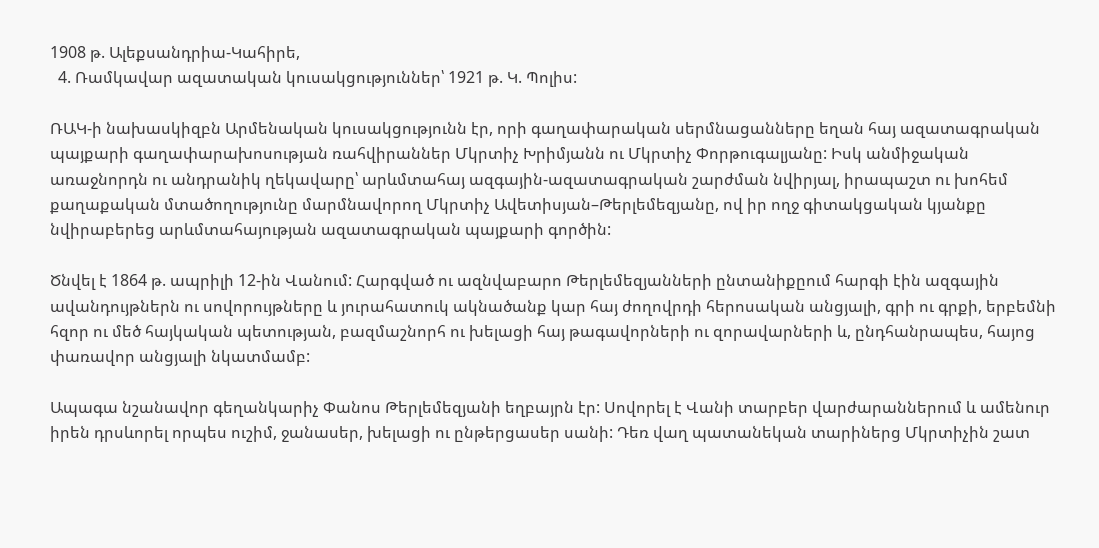1908 թ. Ալեքսանդրիա-Կահիրե,
  4. Ռամկավար ազատական կուսակցություններ՝ 1921 թ. Կ. Պոլիս:

ՌԱԿ-ի նախասկիզբն Արմենական կուսակցությունն էր, որի գաղափարական սերմնացանները եղան հայ ազատագրական պայքարի գաղափարախոսության ռահվիրաններ Մկրտիչ Խրիմյանն ու Մկրտիչ Փորթուգալյանը: Իսկ անմիջական առաջնորդն ու անդրանիկ ղեկավարը՝ արևմտահայ ազգային-ազատագրական շարժման նվիրյալ, իրապաշտ ու խոհեմ քաղաքական մտածողությունը մարմնավորող Մկրտիչ Ավետիսյան–Թերլեմեզյանը, ով իր ողջ գիտակցական կյանքը նվիրաբերեց արևմտահայության ազատագրական պայքարի գործին:

Ծնվել է 1864 թ. ապրիլի 12-ին Վանում: Հարգված ու ազնվաբարո Թերլեմեզյանների ընտանիքըում հարգի էին ազգային ավանդույթներն ու սովորույթները և յուրահատուկ ակնածանք կար հայ ժողովրդի հերոսական անցյալի, գրի ու գրքի, երբեմնի հզոր ու մեծ հայկական պետության, բազմաշնորհ ու խելացի հայ թագավորների ու զորավարների և, ընդհանրապես, հայոց փառավոր անցյալի նկատմամբ:

Ապագա նշանավոր գեղանկարիչ Փանոս Թերլեմեզյանի եղբայրն էր: Սովորել է Վանի տարբեր վարժարաններում և ամենուր իրեն դրսևորել որպես ուշիմ, ջանասեր, խելացի ու ընթերցասեր սանի: Դեռ վաղ պատանեկան տարիներց Մկրտիչին շատ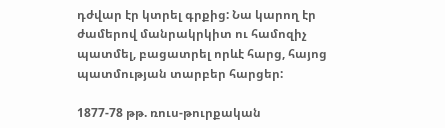դժվար էր կտրել գրքից: Նա կարող էր ժամերով մանրակրկիտ ու համոզիչ պատմել, բացատրել որևէ հարց, հայոց պատմության տարբեր հարցեր:

1877-78 թթ. ռուս-թուրքական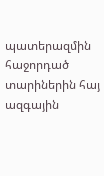պատերազմին հաջորդած տարիներին հայ ազգային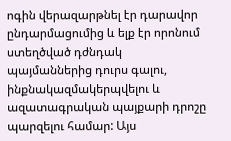ոգին վերազարթնել էր դարավոր ընդարմացումից և ելք էր որոնում ստեղծված դժնդակ պայմաններից դուրս գալու, ինքնակազմակերպվելու և ազատագրական պայքարի դրոշը պարզելու համար: Այս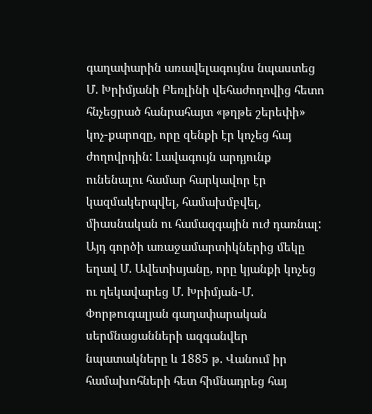գաղափարին առավելագույնս նպաստեց Մ. Խրիմյանի Բեռլինի վեհաժողովից հետո հնչեցրած հանրահայտ «թղթե շերեփի» կոչ-քարոզը, որը զենքի էր կոչեց հայ ժողովրդին: Լավագույն արդյունք ունենալու համար հարկավոր էր կազմակերպվել, համախմբվել, միասնական ու համազգային ուժ դառնալ: Այդ գործի առաջամարտիկներից մեկը եղավ Մ. Ավետիսյանը, որը կյանքի կոչեց ու ղեկավարեց Մ. Խրիմյան-Մ. Փորթուգալյան գաղափարական սերմնացանների ազգանվեր նպատակները և 1885 թ. Վանում իր համախոհների հետ հիմնադրեց հայ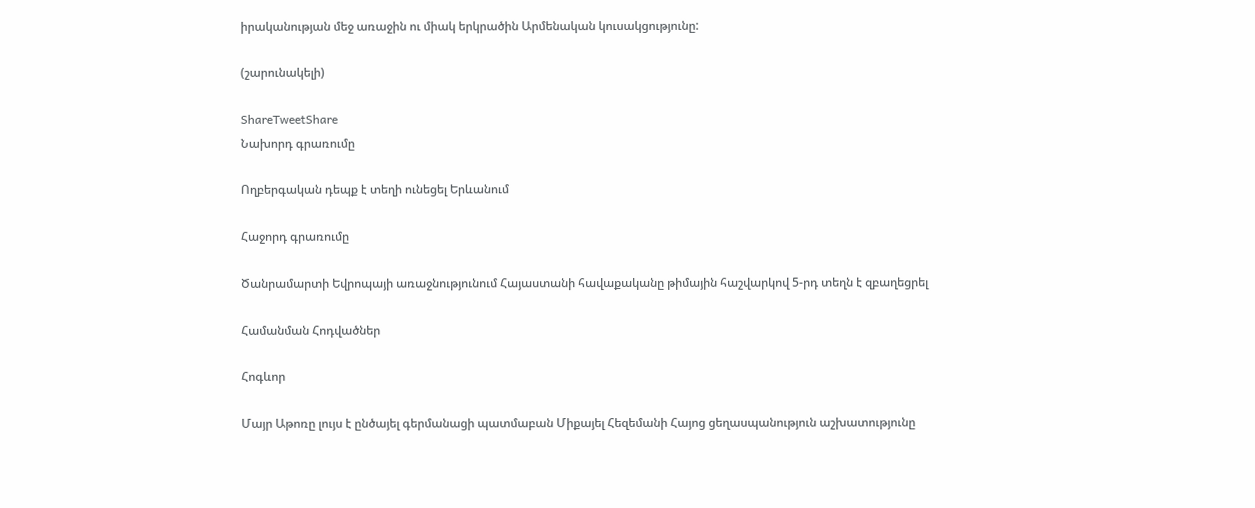իրականության մեջ առաջին ու միակ երկրածին Արմենական կուսակցությունը:

(շարունակելի)

ShareTweetShare
Նախորդ գրառումը

Ողբերգական դեպք է տեղի ունեցել Երևանում

Հաջորդ գրառումը

Ծանրամարտի Եվրոպայի առաջնությունում Հայաստանի հավաքականը թիմային հաշվարկով 5-րդ տեղն է զբաղեցրել

Համանման Հոդվածներ

Հոգևոր

Մայր Աթոռը լույս է ընծայել գերմանացի պատմաբան Միքայել Հեզեմանի Հայոց ցեղասպանություն աշխատությունը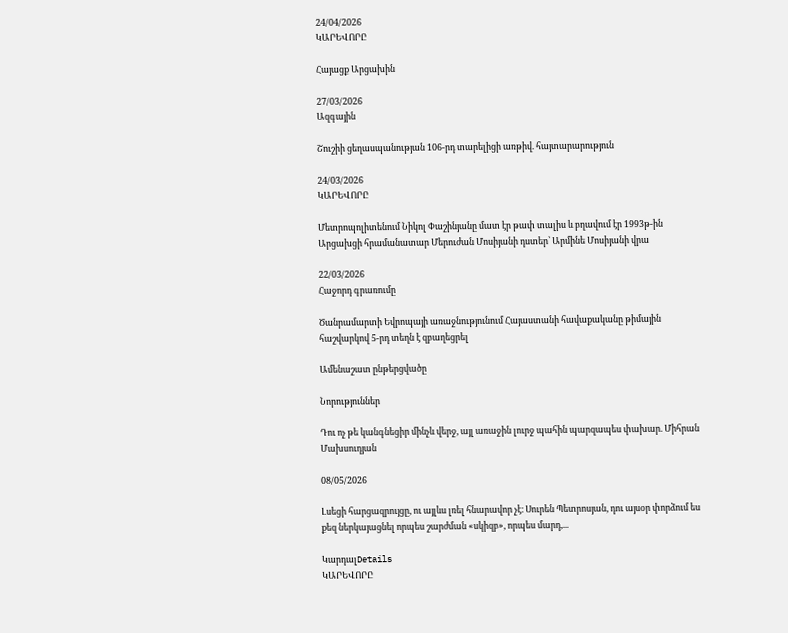24/04/2026
ԿԱՐԵՎՈՐԸ

Հայացք Արցախին

27/03/2026
Ազգային

Շուշիի ցեղասպանության 106-րդ տարելիցի առթիվ. հայտարարություն

24/03/2026
ԿԱՐԵՎՈՐԸ

Մետրոպոլիտենում Նիկոլ Փաշինյանը մատ էր թափ տալիս և բղավում էր 1993թ-ին Արցախցի հրամանատար Մերուժան Մոսիյանի դստեր՝ Արմինե Մոսիյանի վրա

22/03/2026
Հաջորդ գրառումը

Ծանրամարտի Եվրոպայի առաջնությունում Հայաստանի հավաքականը թիմային հաշվարկով 5-րդ տեղն է զբաղեցրել

Ամենաշատ ընթերցվածը

Նորություններ

Դու ոչ թե կանգնեցիր մինչև վերջ, այլ առաջին լուրջ պահին պարզապես փախար. Միհրան Մախսուդյան

08/05/2026

Լսեցի հարցազրույցը, ու այլևս լռել հնարավոր չէ։ Սուրեն Պետրոսյան, դու այսօր փորձում ես քեզ ներկայացնել որպես շարժման «սկիզբ», որպես մարդ,...

ԿարդալDetails
ԿԱՐԵՎՈՐԸ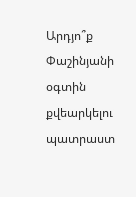Արդյո՞ք Փաշինյանի օգտին քվեարկելու պատրաստ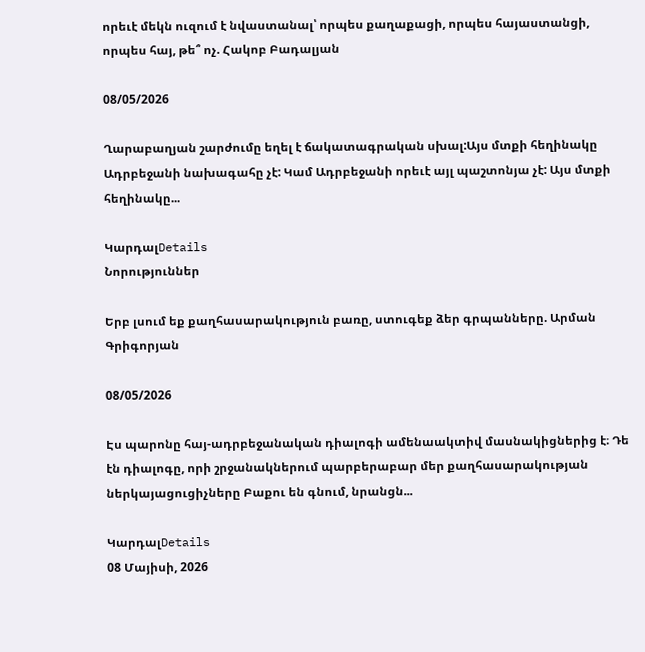որեւէ մեկն ուզում է նվաստանալ՝ որպես քաղաքացի, որպես հայաստանցի, որպես հայ, թե՞ ոչ. Հակոբ Բադալյան

08/05/2026

Ղարաբաղյան շարժումը եղել է ճակատագրական սխալ:Այս մտքի հեղինակը Ադրբեջանի նախագահը չէ: Կամ Ադրբեջանի որեւէ այլ պաշտոնյա չէ: Այս մտքի հեղինակը...

ԿարդալDetails
Նորություններ

Երբ լսում եք քաղհասարակություն բառը, ստուգեք ձեր գրպանները. Արման Գրիգորյան

08/05/2026

Էս պարոնը հայ-ադրբեջանական դիալոգի ամենաակտիվ մասնակիցներից է։ Դե էն դիալոգը, որի շրջանակներում պարբերաբար մեր քաղհասարակության ներկայացուցիչները Բաքու են գնում, նրանցն...

ԿարդալDetails
08 Մայիսի, 2026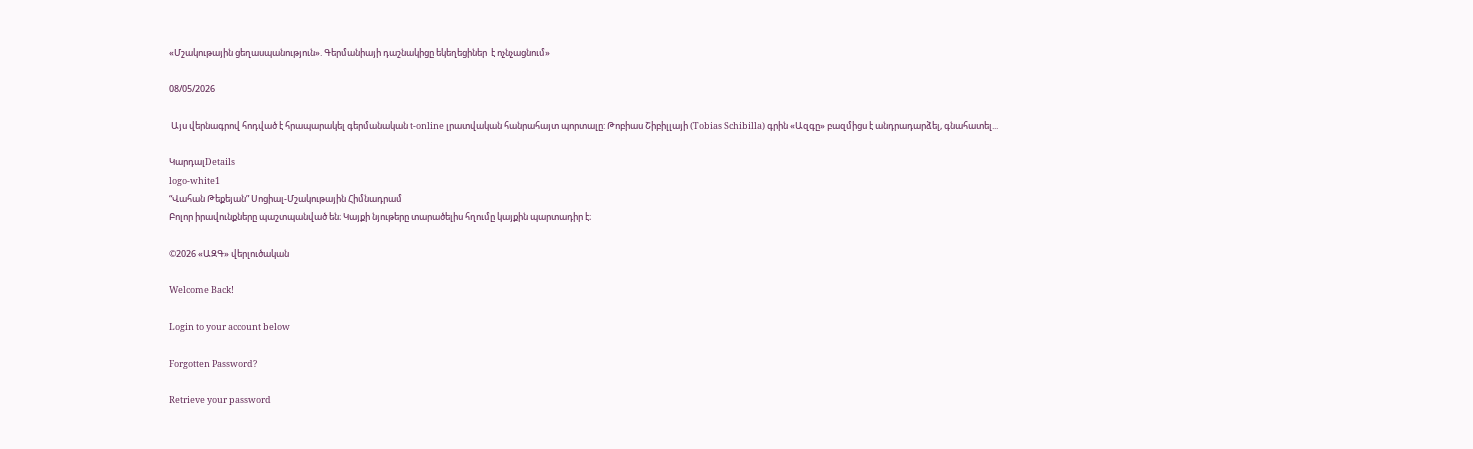«Մշակութային ցեղասպանություն». Գերմանիայի դաշնակիցը եկեղեցիներ  է ոչնչացնում»

08/05/2026

 Այս վերնագրով հոդված է հրապարակել գերմանական t-online լրատվական հանրահայտ պորտալը: Թոբիաս Շիբիլլայի (Tobias Schibilla) գրին «Ազգը» բազմիցս է անդրադարձել, գնահատել...

ԿարդալDetails
logo-white1
“Վահան Թեքեյան” Սոցիալ-Մշակութային Հիմնադրամ
Բոլոր իրավունքները պաշտպանված են։ Կայքի նյութերը տարածելիս հղումը կայքին պարտադիր է։

©2026 «ԱԶԳ» վերլուծական

Welcome Back!

Login to your account below

Forgotten Password?

Retrieve your password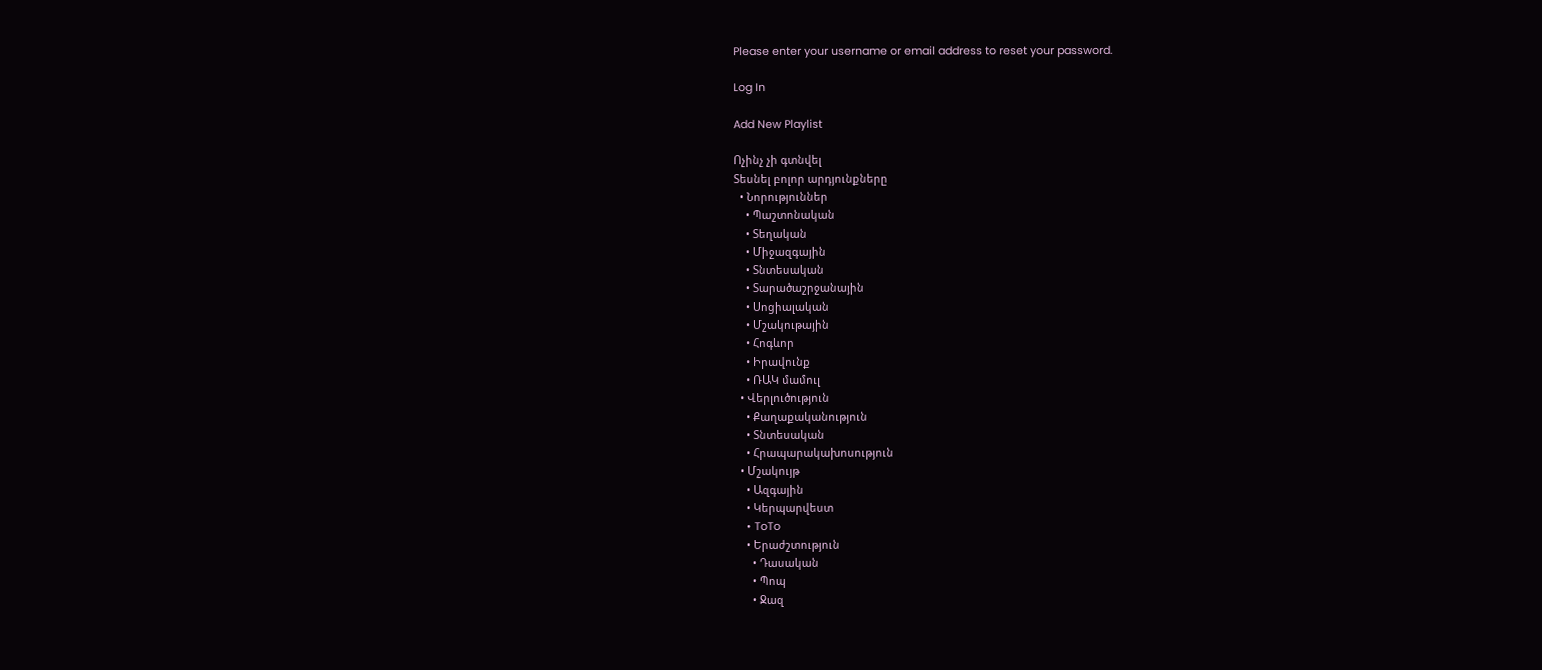Please enter your username or email address to reset your password.

Log In

Add New Playlist

Ոչինչ չի գտնվել
Տեսնել բոլոր արդյունքները
  • Նորություններ
    • Պաշտոնական
    • Տեղական
    • Միջազգային
    • Տնտեսական
    • Տարածաշրջանային
    • Սոցիալական
    • Մշակութային
    • Հոգևոր
    • Իրավունք
    • ՌԱԿ մամուլ
  • Վերլուծություն
    • Քաղաքականություն
    • Տնտեսական
    • Հրապարակախոսություն
  • Մշակույթ
    • Ազգային
    • Կերպարվեստ
    • ToTo
    • Երաժշտություն
      • Դասական
      • Պոպ
      • Ջազ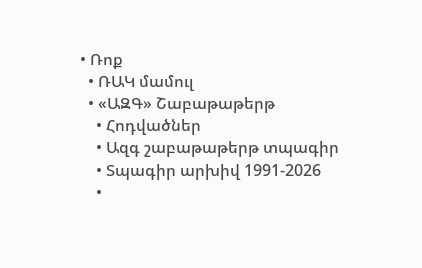• Ռոք
  • ՌԱԿ մամուլ
  • «ԱԶԳ» Շաբաթաթերթ
    • Հոդվածներ
    • Ազգ շաբաթաթերթ տպագիր
    • Տպագիր արխիվ 1991-2026
    •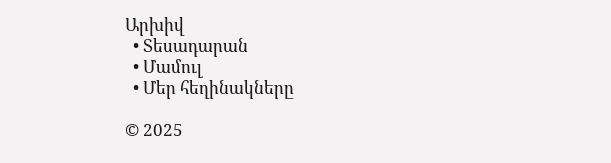Արխիվ
  • Տեսադարան
  • Մամուլ
  • Մեր հեղինակները

© 2025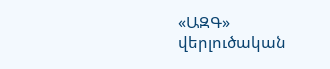«ԱԶԳ» վերլուծական